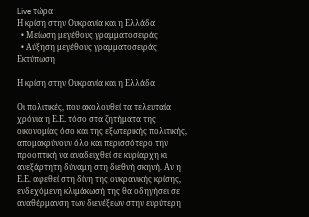Live τώρα
Η κρίση στην Ουκρανία και η Ελλάδα
  • Μείωση μεγέθους γραμματοσειράς
  • Αύξηση μεγέθους γραμματοσειράς
Εκτύπωση

Η κρίση στην Ουκρανία και η Ελλάδα

Οι πολιτικές, που ακολουθεί τα τελευταία χρόνια η Ε.Ε. τόσο στα ζητήματα της οικονομίας όσο και της εξωτερικής πολιτικής, απομακρύνουν όλο και περισσότερο την προοπτική να αναδειχθεί σε κυρίαρχη κι ανεξάρτητη δύναμη στη διεθνή σκηνή. Αν η Ε.Ε. αφεθεί στη δίνη της ουκρανικής κρίσης, ενδεχόμενη κλιμάκωσή της θα οδηγήσει σε αναθέρμανση των διενέξεων στην ευρύτερη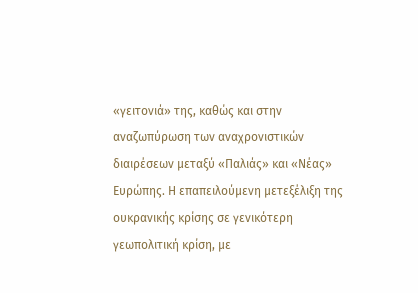«γειτονιά» της, καθώς και στην αναζωπύρωση των αναχρονιστικών διαιρέσεων μεταξύ «Παλιάς» και «Νέας» Ευρώπης. Η επαπειλούμενη μετεξέλιξη της ουκρανικής κρίσης σε γενικότερη γεωπολιτική κρίση, με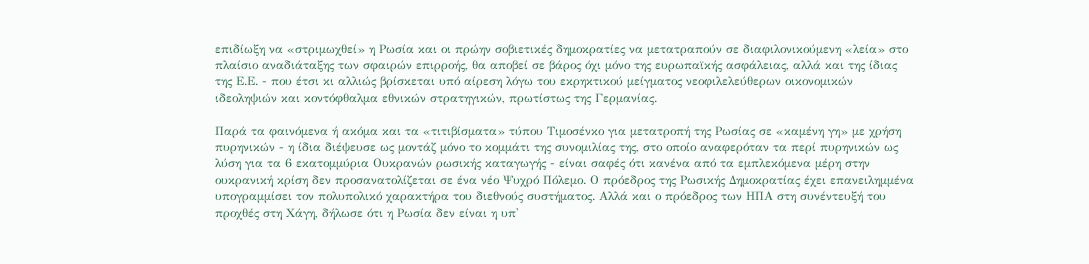επιδίωξη να «στριμωχθεί» η Ρωσία και οι πρώην σοβιετικές δημοκρατίες να μετατραπούν σε διαφιλονικούμενη «λεία» στο πλαίσιο αναδιάταξης των σφαιρών επιρροής, θα αποβεί σε βάρος όχι μόνο της ευρωπαϊκής ασφάλειας, αλλά και της ίδιας της Ε.Ε. - που έτσι κι αλλιώς βρίσκεται υπό αίρεση λόγω του εκρηκτικού μείγματος νεοφιλελεύθερων οικονομικών ιδεοληψιών και κοντόφθαλμα εθνικών στρατηγικών, πρωτίστως της Γερμανίας.

Παρά τα φαινόμενα ή ακόμα και τα «τιτιβίσματα» τύπου Τιμοσένκο για μετατροπή της Ρωσίας σε «καμένη γη» με χρήση πυρηνικών - η ίδια διέψευσε ως μοντάζ μόνο το κομμάτι της συνομιλίας της, στο οποίο αναφερόταν τα περί πυρηνικών ως λύση για τα 6 εκατομμύρια Ουκρανών ρωσικής καταγωγής - είναι σαφές ότι κανένα από τα εμπλεκόμενα μέρη στην ουκρανική κρίση δεν προσανατολίζεται σε ένα νέο Ψυχρό Πόλεμο. Ο πρόεδρος της Ρωσικής Δημοκρατίας έχει επανειλημμένα υπογραμμίσει τον πολυπολικό χαρακτήρα του διεθνούς συστήματος. Αλλά και ο πρόεδρος των ΗΠΑ στη συνέντευξή του προχθές στη Χάγη, δήλωσε ότι η Ρωσία δεν είναι η υπ'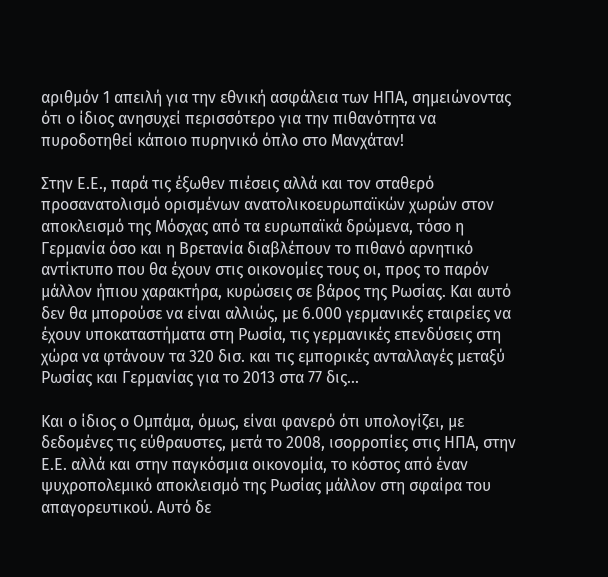αριθμόν 1 απειλή για την εθνική ασφάλεια των ΗΠΑ, σημειώνοντας ότι ο ίδιος ανησυχεί περισσότερο για την πιθανότητα να πυροδοτηθεί κάποιο πυρηνικό όπλο στο Μανχάταν!

Στην Ε.Ε., παρά τις έξωθεν πιέσεις αλλά και τον σταθερό προσανατολισμό ορισμένων ανατολικοευρωπαϊκών χωρών στον αποκλεισμό της Μόσχας από τα ευρωπαϊκά δρώμενα, τόσο η Γερμανία όσο και η Βρετανία διαβλέπουν το πιθανό αρνητικό αντίκτυπο που θα έχουν στις οικονομίες τους οι, προς το παρόν μάλλον ήπιου χαρακτήρα, κυρώσεις σε βάρος της Ρωσίας. Και αυτό δεν θα μπορούσε να είναι αλλιώς, με 6.000 γερμανικές εταιρείες να έχουν υποκαταστήματα στη Ρωσία, τις γερμανικές επενδύσεις στη χώρα να φτάνουν τα 320 δισ. και τις εμπορικές ανταλλαγές μεταξύ Ρωσίας και Γερμανίας για το 2013 στα 77 δις...

Και ο ίδιος ο Ομπάμα, όμως, είναι φανερό ότι υπολογίζει, με δεδομένες τις εύθραυστες, μετά το 2008, ισορροπίες στις ΗΠΑ, στην Ε.Ε. αλλά και στην παγκόσμια οικονομία, το κόστος από έναν ψυχροπολεμικό αποκλεισμό της Ρωσίας μάλλον στη σφαίρα του απαγορευτικού. Αυτό δε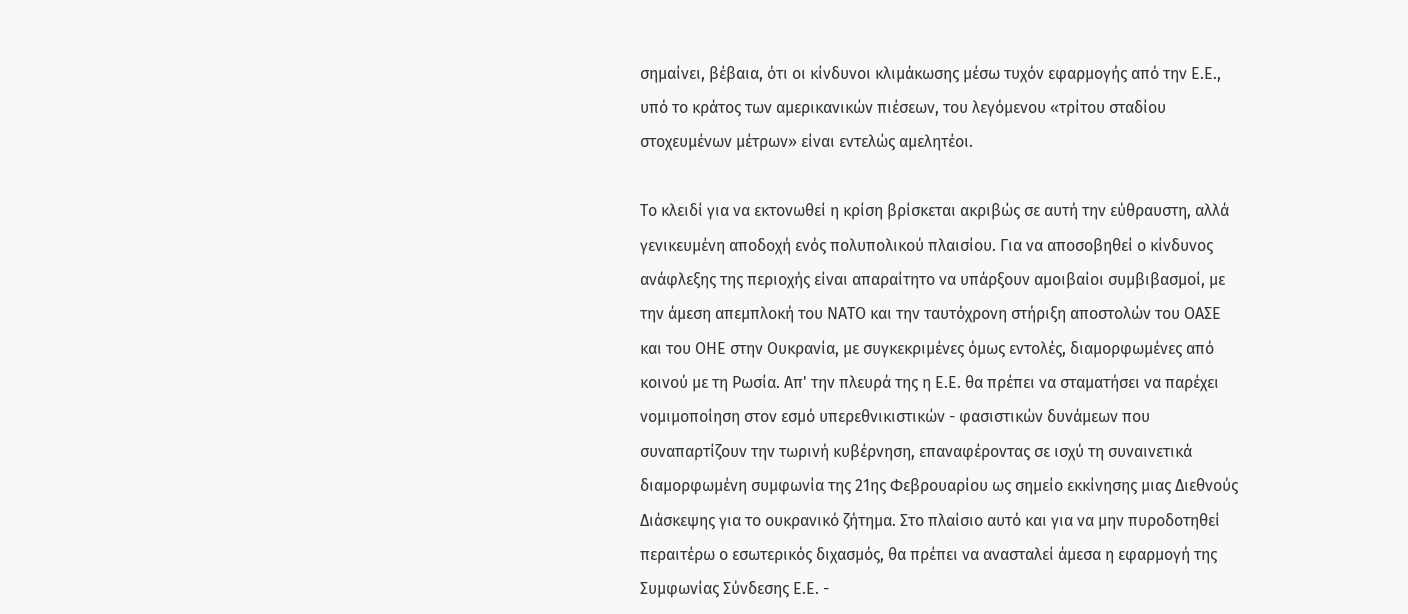σημαίνει, βέβαια, ότι οι κίνδυνοι κλιμάκωσης μέσω τυχόν εφαρμογής από την Ε.Ε., υπό το κράτος των αμερικανικών πιέσεων, του λεγόμενου «τρίτου σταδίου στοχευμένων μέτρων» είναι εντελώς αμελητέοι.

Το κλειδί για να εκτονωθεί η κρίση βρίσκεται ακριβώς σε αυτή την εύθραυστη, αλλά γενικευμένη αποδοχή ενός πολυπολικού πλαισίου. Για να αποσοβηθεί ο κίνδυνος ανάφλεξης της περιοχής είναι απαραίτητο να υπάρξουν αμοιβαίοι συμβιβασμοί, με την άμεση απεμπλοκή του ΝΑΤΟ και την ταυτόχρονη στήριξη αποστολών του ΟΑΣΕ και του ΟΗΕ στην Ουκρανία, με συγκεκριμένες όμως εντολές, διαμορφωμένες από κοινού με τη Ρωσία. Απ' την πλευρά της η Ε.Ε. θα πρέπει να σταματήσει να παρέχει νομιμοποίηση στον εσμό υπερεθνικιστικών - φασιστικών δυνάμεων που συναπαρτίζουν την τωρινή κυβέρνηση, επαναφέροντας σε ισχύ τη συναινετικά διαμορφωμένη συμφωνία της 21ης Φεβρουαρίου ως σημείο εκκίνησης μιας Διεθνούς Διάσκεψης για το ουκρανικό ζήτημα. Στο πλαίσιο αυτό και για να μην πυροδοτηθεί περαιτέρω ο εσωτερικός διχασμός, θα πρέπει να ανασταλεί άμεσα η εφαρμογή της Συμφωνίας Σύνδεσης Ε.Ε. -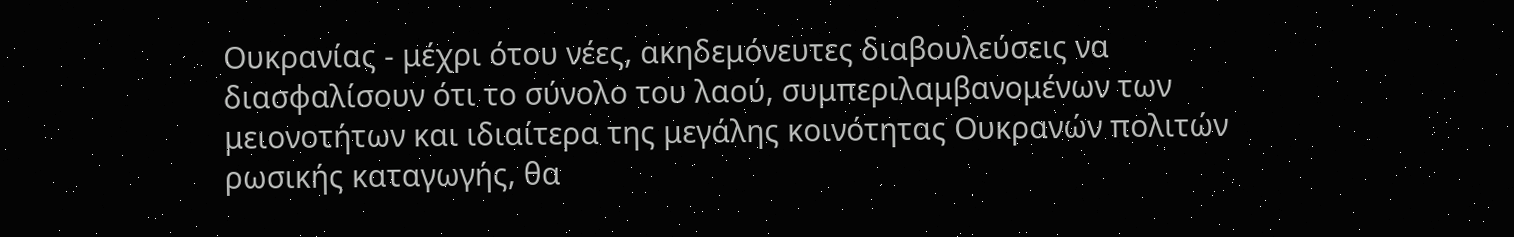Ουκρανίας - μέχρι ότου νέες, ακηδεμόνευτες διαβουλεύσεις να διασφαλίσουν ότι το σύνολο του λαού, συμπεριλαμβανομένων των μειονοτήτων και ιδιαίτερα της μεγάλης κοινότητας Ουκρανών πολιτών ρωσικής καταγωγής, θα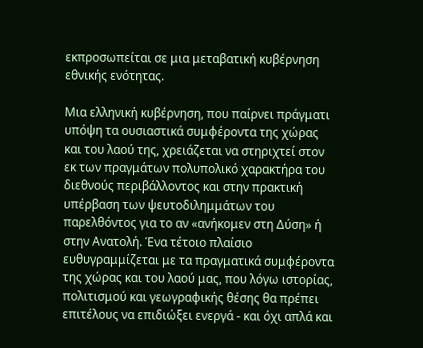εκπροσωπείται σε μια μεταβατική κυβέρνηση εθνικής ενότητας.

Μια ελληνική κυβέρνηση, που παίρνει πράγματι υπόψη τα ουσιαστικά συμφέροντα της χώρας και του λαού της, χρειάζεται να στηριχτεί στον εκ των πραγμάτων πολυπολικό χαρακτήρα του διεθνούς περιβάλλοντος και στην πρακτική υπέρβαση των ψευτοδιλημμάτων του παρελθόντος για το αν «ανήκομεν στη Δύση» ή στην Ανατολή. Ένα τέτοιο πλαίσιο ευθυγραμμίζεται με τα πραγματικά συμφέροντα της χώρας και του λαού μας, που λόγω ιστορίας, πολιτισμού και γεωγραφικής θέσης θα πρέπει επιτέλους να επιδιώξει ενεργά - και όχι απλά και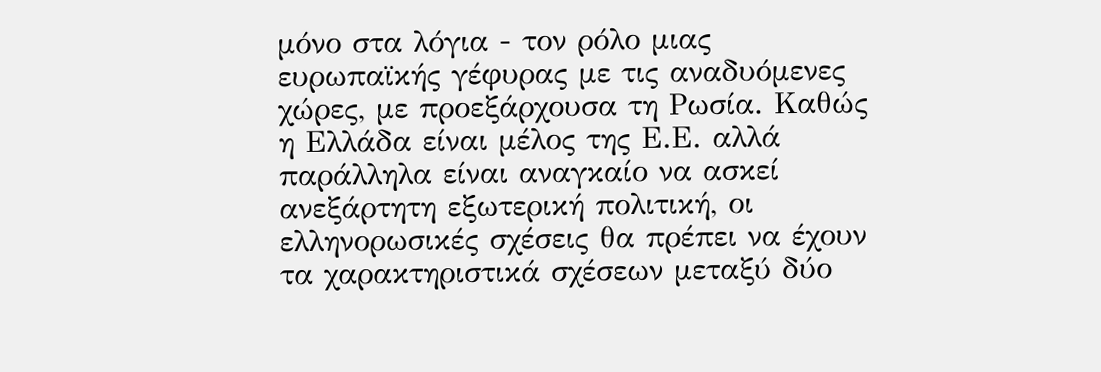μόνο στα λόγια - τον ρόλο μιας ευρωπαϊκής γέφυρας με τις αναδυόμενες χώρες, με προεξάρχουσα τη Ρωσία. Καθώς η Ελλάδα είναι μέλος της Ε.Ε. αλλά παράλληλα είναι αναγκαίο να ασκεί ανεξάρτητη εξωτερική πολιτική, οι ελληνορωσικές σχέσεις θα πρέπει να έχουν τα χαρακτηριστικά σχέσεων μεταξύ δύο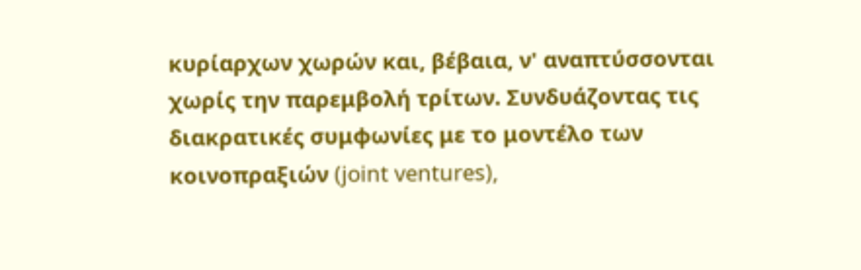κυρίαρχων χωρών και, βέβαια, ν' αναπτύσσονται χωρίς την παρεμβολή τρίτων. Συνδυάζοντας τις διακρατικές συμφωνίες με το μοντέλο των κοινοπραξιών (joint ventures),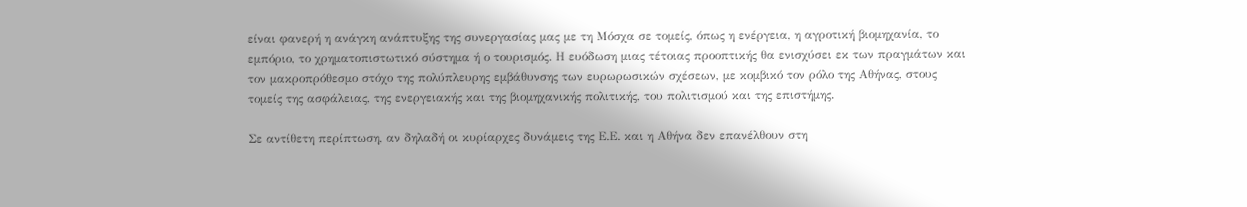είναι φανερή η ανάγκη ανάπτυξης της συνεργασίας μας με τη Μόσχα σε τομείς, όπως η ενέργεια, η αγροτική βιομηχανία, το εμπόριο, το χρηματοπιστωτικό σύστημα ή ο τουρισμός. Η ευόδωση μιας τέτοιας προοπτικής θα ενισχύσει εκ των πραγμάτων και τον μακροπρόθεσμο στόχο της πολύπλευρης εμβάθυνσης των ευρωρωσικών σχέσεων, με κομβικό τον ρόλο της Αθήνας, στους τομείς της ασφάλειας, της ενεργειακής και της βιομηχανικής πολιτικής, του πολιτισμού και της επιστήμης.

Σε αντίθετη περίπτωση, αν δηλαδή οι κυρίαρχες δυνάμεις της Ε.Ε. και η Αθήνα δεν επανέλθουν στη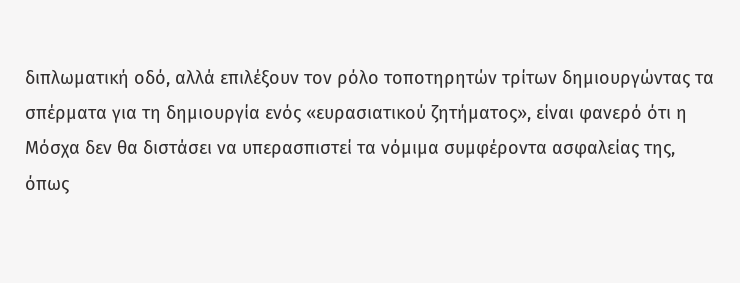διπλωματική οδό, αλλά επιλέξουν τον ρόλο τοποτηρητών τρίτων δημιουργώντας τα σπέρματα για τη δημιουργία ενός «ευρασιατικού ζητήματος», είναι φανερό ότι η Μόσχα δεν θα διστάσει να υπερασπιστεί τα νόμιμα συμφέροντα ασφαλείας της, όπως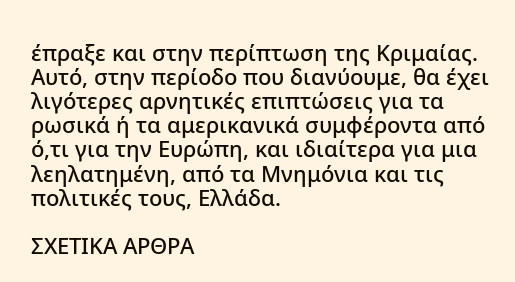έπραξε και στην περίπτωση της Κριμαίας. Αυτό, στην περίοδο που διανύουμε, θα έχει λιγότερες αρνητικές επιπτώσεις για τα ρωσικά ή τα αμερικανικά συμφέροντα από ό,τι για την Ευρώπη, και ιδιαίτερα για μια λεηλατημένη, από τα Μνημόνια και τις πολιτικές τους, Ελλάδα.

ΣΧΕΤΙΚΑ ΑΡΘΡΑ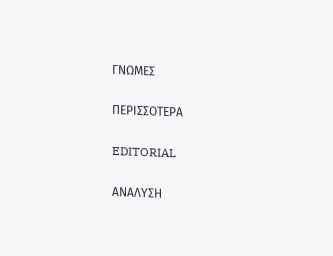ΓΝΩΜΕΣ

ΠΕΡΙΣΣΟΤΕΡΑ

EDITORIAL

ΑΝΑΛΥΣΗ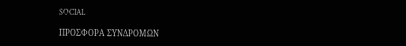SOCIAL

ΠΡΟΣΦΟΡΑ ΣΥΝΔΡΟΜΩΝ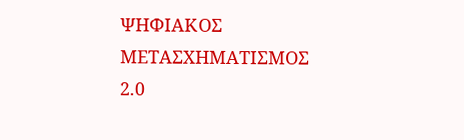ΨΗΦΙΑΚΟΣ ΜΕΤΑΣΧΗΜΑΤΙΣΜΟΣ 2.0